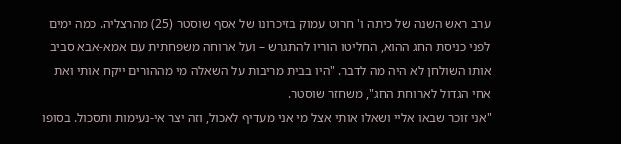ערב ראש השנה של כיתה ו' חרוט עמוק בזיכרונו של אסף שוסטר (25) מהרצליה. כמה ימים לפני כניסת החג ההוא, החליטו הוריו להתגרש – ועל ארוחה משפחתית עם אמא-אבא סביב אותו השולחן לא היה מה לדבר. "היו בבית מריבות על השאלה מי מההורים ייקח אותי ואת אחי הגדול לארוחת החג", משחזר שוסטר.
"אני זוכר שבאו אליי ושאלו אותי אצל מי אני מעדיף לאכול, וזה יצר אי-נעימות ותסכול. בסופו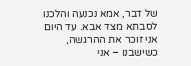של דבר, אמא נכנעה והלכנו לסבתא מצד אבא. עד היום אני זוכר את ההרגשה, כשישבנו – אני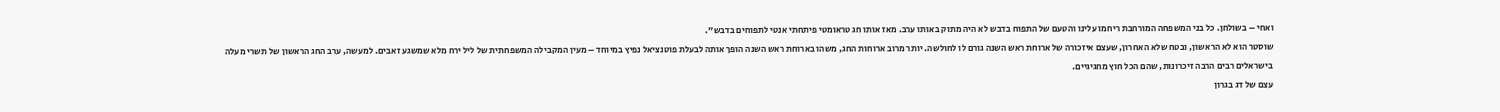ואחי – בשולחן. כל בני המשפחה המורחבת ריחמו עלינו והטעם של התפוח בדבש לא היה מתוק באותו ערב. מאז אותו חג טראומטי פיתחתי אנטי לתפוחים בדבש".
שוסטר הוא לא הראשון, ובטח שלא האחרון, שעצם איזכורה של ארוחת ראש השנה גורם לו לחולשה. יותר מרוב ארוחות החג, משהו בארוחת ראש השנה הופך אותה לבעלת פוטנציאל נפיץ במיוחד – מעין המקבילה המשפחתית של ליל ירח מלא שמשגע זאבים. למעשה, ערב החג הראשון של תשרי מעלה בישראלים רבים הרבה זיכרונות, שהם הכל חוץ מחגיגיים.
עצם של דג בגרון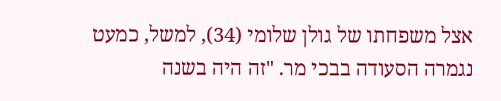אצל משפחתו של גולן שלומי (34), למשל, כמעט נגמרה הסעודה בבכי מר. "זה היה בשנה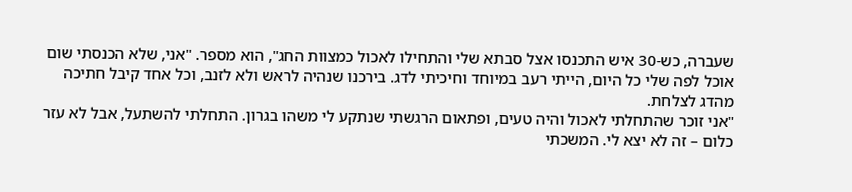שעברה, כש-30 איש התכנסו אצל סבתא שלי והתחילו לאכול כמצוות החג", הוא מספר. "אני, שלא הכנסתי שום אוכל לפה שלי כל היום, הייתי רעב במיוחד וחיכיתי לדג. בירכנו שנהיה לראש ולא לזנב, וכל אחד קיבל חתיכה מהדג לצלחת.
"אני זוכר שהתחלתי לאכול והיה טעים, ופתאום הרגשתי שנתקע לי משהו בגרון. התחלתי להשתעל, אבל לא עזר כלום – זה לא יצא לי. המשכתי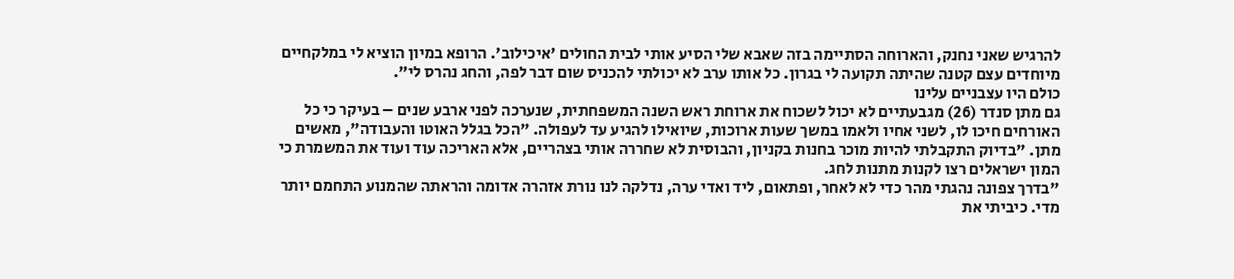להרגיש שאני נחנק, והארוחה הסתיימה בזה שאבא שלי הסיע אותי לבית החולים 'איכילוב'. הרופא במיון הוציא לי במלקחיים מיוחדים עצם קטנה שהיתה תקועה לי בגרון. כל אותו ערב לא יכולתי להכניס שום דבר לפה, והחג נהרס לי".
כולם היו עצבניים עלינו
גם מתן סנדר (26) מגבעתיים לא יכול לשכוח את ארוחת ראש השנה המשפחתית, שנערכה לפני ארבע שנים – בעיקר כי כל האורחים חיכו לו, לשני אחיו ולאמו במשך שעות ארוכות, שיואילו להגיע עד לעפולה. "הכל בגלל האוטו והעבודה", מאשים מתן. "בדיוק התקבלתי להיות מוכר בחנות בקניון, והבוסית לא שחררה אותי בצהריים, אלא האריכה עוד ועוד את המשמרת כי המון ישראלים רצו לקנות מתנות לחג.
"בדרך צפונה נהגתי מהר כדי לא לאחר, ופתאום, ליד ואדי ערה, נדלקה לנו נורת אזהרה אדומה והראתה שהמנוע התחמם יותר מדי. כיביתי את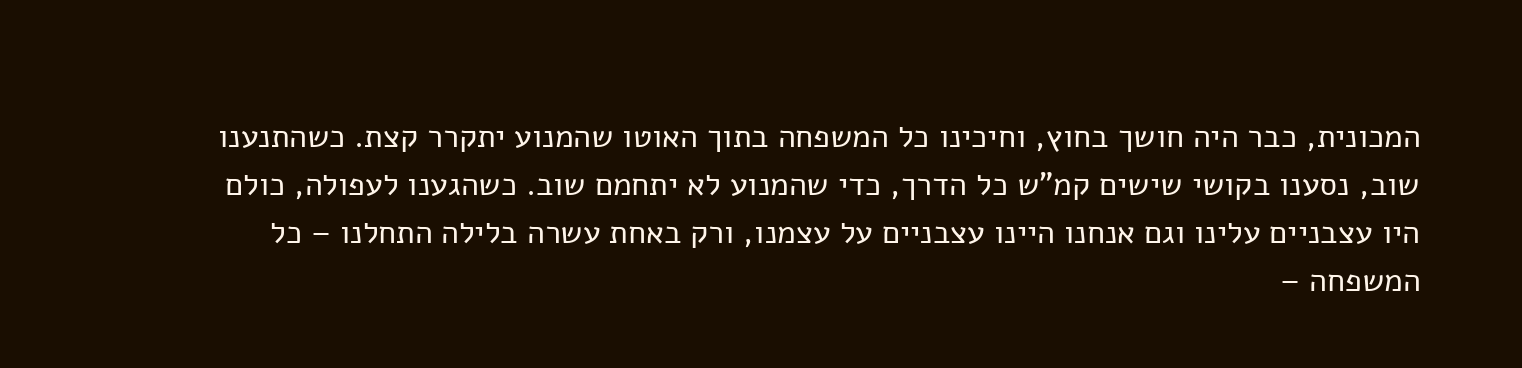המכונית, כבר היה חושך בחוץ, וחיכינו כל המשפחה בתוך האוטו שהמנוע יתקרר קצת. כשהתנענו שוב, נסענו בקושי שישים קמ"ש כל הדרך, כדי שהמנוע לא יתחמם שוב. כשהגענו לעפולה, כולם היו עצבניים עלינו וגם אנחנו היינו עצבניים על עצמנו, ורק באחת עשרה בלילה התחלנו – כל המשפחה –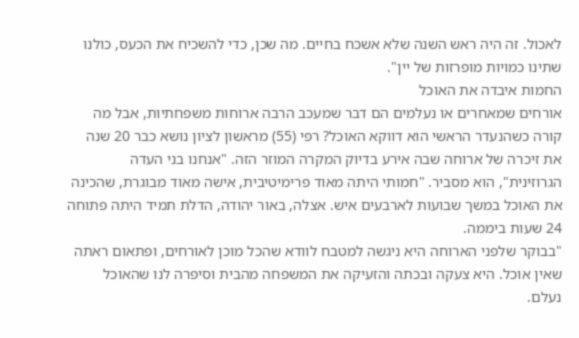לאכול. זה היה ראש השנה שלא אשכח בחיים. מה שכן, כדי להשכיח את הכעס, כולנו שתינו כמויות מופרזות של יין".
החמות איבדה את האוכל
אורחים שמאחרים או נעלמים הם דבר שמעכב הרבה ארוחות משפחתיות, אבל מה קורה כשהנעדר הראשי הוא דווקא האוכל? רפי (55) מראשון לציון נושא כבר 20 שנה את זיכרה של ארוחה שבה אירע בדיוק המקרה המוזר הזה. "אנחנו בני העדה הגרוזינית", הוא מסביר. "חמותי היתה מאוד פרימיטיבית, אישה מאוד מבוגרת, שהכינה את האוכל במשך שבועות לארבעים איש. אצלה, באור יהודה, הדלת תמיד היתה פתוחה 24 שעות ביממה.
"בבוקר שלפני הארוחה היא ניגשה למטבח לוודא שהכל מוכן לאורחים, ופתאום ראתה שאין אוכל. היא צעקה ובכתה והזעיקה את המשפחה מהבית וסיפרה לנו שהאוכל נעלם.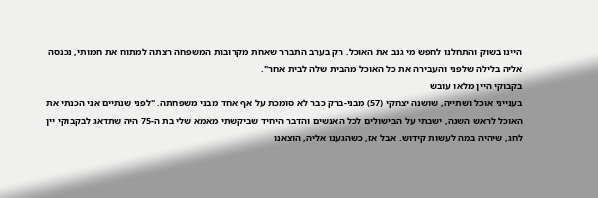היינו בשוק והתחלנו לחפש מי גנב את האוכל. רק בערב התברר שאחת מקרובות המשפחה רצתה למתוח את חמותי, נכנסה אליה בלילה שלפני והעבירה את כל האוכל מהבית שלה לבית אחר".
בקבוקי היין מלאו עובש
בענייני אוכל ושתייה, שושנה יצחקי (57) מבני-ברק כבר לא סומכת על אף אחד מבני משפחתה. "לפני שנתיים אני הכנתי את האוכל לראש השנה, ישבתי על הבישולים לכל האנשים והדבר היחיד שביקשתי מאמא שלי בת ה-75 היה שתדאג לבקבוקי יין לחג, שיהיה במה לעשות קידוש. אבל אז, כשהגענו אליה, הוצאנו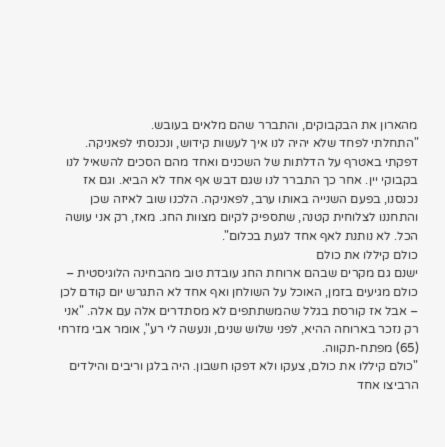מהארון את הבקבוקים, והתברר שהם מלאים בעובש.
"התחלתי לפחד שלא יהיה לנו איך לעשות קידוש, ונכנסתי לפאניקה. דפקתי באטרף על הדלתות של השכנים ואחד מהם הסכים להשאיל לנו בקבוקי יין. אחר כך התברר לנו שגם דבש אף אחד לא הביא. וגם אז נכנסנו, בפעם השנייה באותו ערב, לפאניקה. הלכנו שוב לאיזה שכן והתחננו לצלוחית קטנה, שתספיק לקיום מצוות החג. מאז, רק אני עושה הכל. לא נותנת לאף אחד לגעת בכלום".
כולם קיללו את כולם
ישנם גם מקרים שבהם ארוחת החג עובדת טוב מהבחינה הלוגיסטית – כולם מגיעים בזמן, האוכל על השולחן ואף אחד לא התגרש יום קודם לכן – אבל אז קורסת בגלל שהמשתתפים לא מסתדרים אלה עם אלה. "אני רק נזכר בארוחה ההיא, לפני שלוש שנים, ונעשה לי רע", אומר אבי מזרחי (65) מפתח-תקווה.
"כולם קיללו את כולם, צעקו ולא דפקו חשבון. היה בלגן וריבים והילדים הרביצו אחד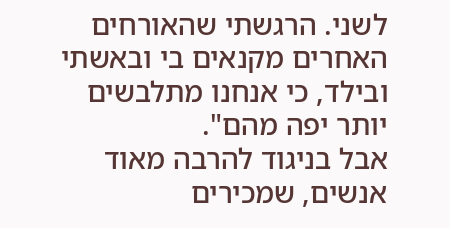לשני. הרגשתי שהאורחים האחרים מקנאים בי ובאשתי ובילד, כי אנחנו מתלבשים יותר יפה מהם".
אבל בניגוד להרבה מאוד אנשים, שמכירים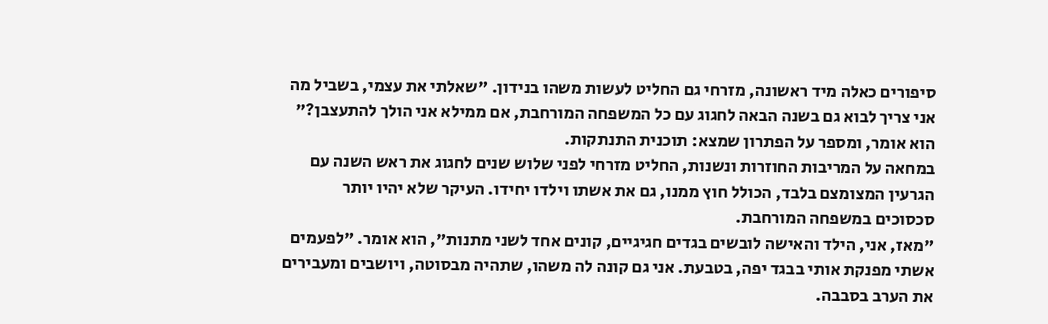סיפורים כאלה מיד ראשונה, מזרחי גם החליט לעשות משהו בנידון. "שאלתי את עצמי, בשביל מה אני צריך לבוא גם בשנה הבאה לחגוג עם כל המשפחה המורחבת, אם ממילא אני הולך להתעצבן?" הוא אומר, ומספר על הפתרון שמצא: תוכנית התנתקות.
במחאה על המריבות החוזרות ונשנות, החליט מזרחי לפני שלוש שנים לחגוג את ראש השנה עם הגרעין המצומצם בלבד, הכולל חוץ ממנו, גם את אשתו וילדו יחידו. העיקר שלא יהיו יותר סכסוכים במשפחה המורחבת.
"מאז, אני, הילד והאישה לובשים בגדים חגיגיים, קונים אחד לשני מתנות", הוא אומר. "לפעמים אשתי מפנקת אותי בבגד יפה, בטבעת. אני גם קונה לה משהו, שתהיה מבסוטה, ויושבים ומעבירים את הערב בסבבה.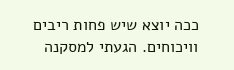ככה יוצא שיש פחות ריבים וויכוחים. הגעתי למסקנה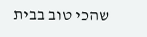שהכי טוב בבית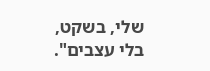שלי, בשקט, בלי עצבים".